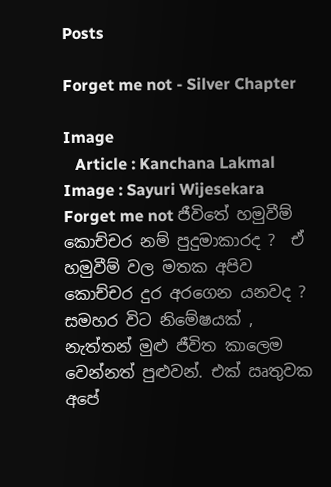Posts

Forget me not - Silver Chapter

Image
   Article : Kanchana Lakmal Image : Sayuri Wijesekara Forget me not ජීවිතේ හමුවීම් කොච්චර නම් පුදුමාකාරද ?  ඒ හමුවීම් වල මතක අපිව කොච්චර දුර අරගෙන යනවද ? සමහර විට නිමේෂයක් , නැත්තන් මුළු ජීවිත කාලෙම වෙන්නත් පුළුවන්. එක් ඍතුවක අපේ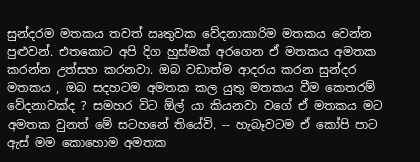සුන්දරම මතකය තවත් ඍතුවක වේදනාකාරිම මතකය වෙන්න පුළුවන්. එතකොට අපි දිග හුස්මක් අරගෙන ඒ මතකය අමතක කරන්න උත්සහ කරනවා. ඔබ වඩාත්ම ආදරය කරන සුන්දර මතකය , ඔබ සදහටම අමතක කල යුතු මතකය වීම කෙතරම් වේදනාවක්ද ? සමහර විට ඕල්‍ යා කියනවා වගේ ඒ මතකය මට අමතක වුනත් මේ සටහනේ තියේවි. -- හැබෑවටම ඒ කෝපි පාට ඇස් මම කොහොම අමතක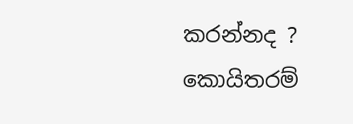කරන්නද ?  කොයිතරම්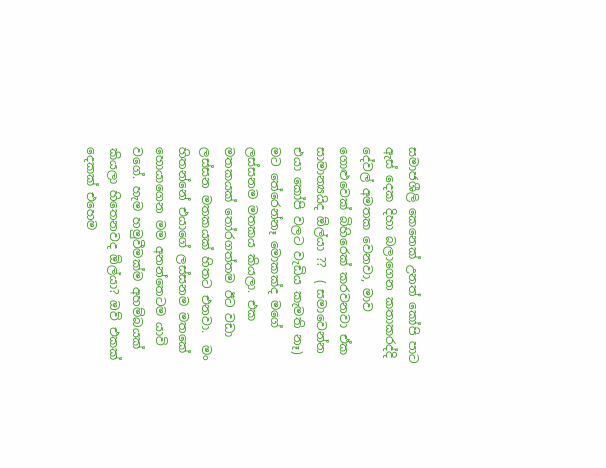සමාජශීලි කෙනෙක් උනත් කෝපි පාට ඇස් දෙක දිහා බලාගෙන කතාකරද්දි දේවල් අමතක වෙනවා, මාව ගොළුවෙක් බිහිරෙක් කරවනවා ඒක සාමාන්‍යයිද ඕල්යා ??  ( සමාවෙන්න එයා කෝපි වලට වැඩිය කැමති නෑ) මට තේරෙන්නෑ මොකක්ද මගේ ලස්සනම මතකය කියලා. එක මතකයක් තෝරගත්තම ඊට වඩා ලස්සන මතකයක් හිතට එනවා.  මං හිතන්නේ එයාගේ ලස්සනම මතකේ හොයාගෙන මම අනන්තෙටම යාවි වගේ. හැම හමුවීමක්ම අහම්බයක් කියලා හිතෙනවද ඕල්යා? ඔව් එකක් දෙකක් එහෙම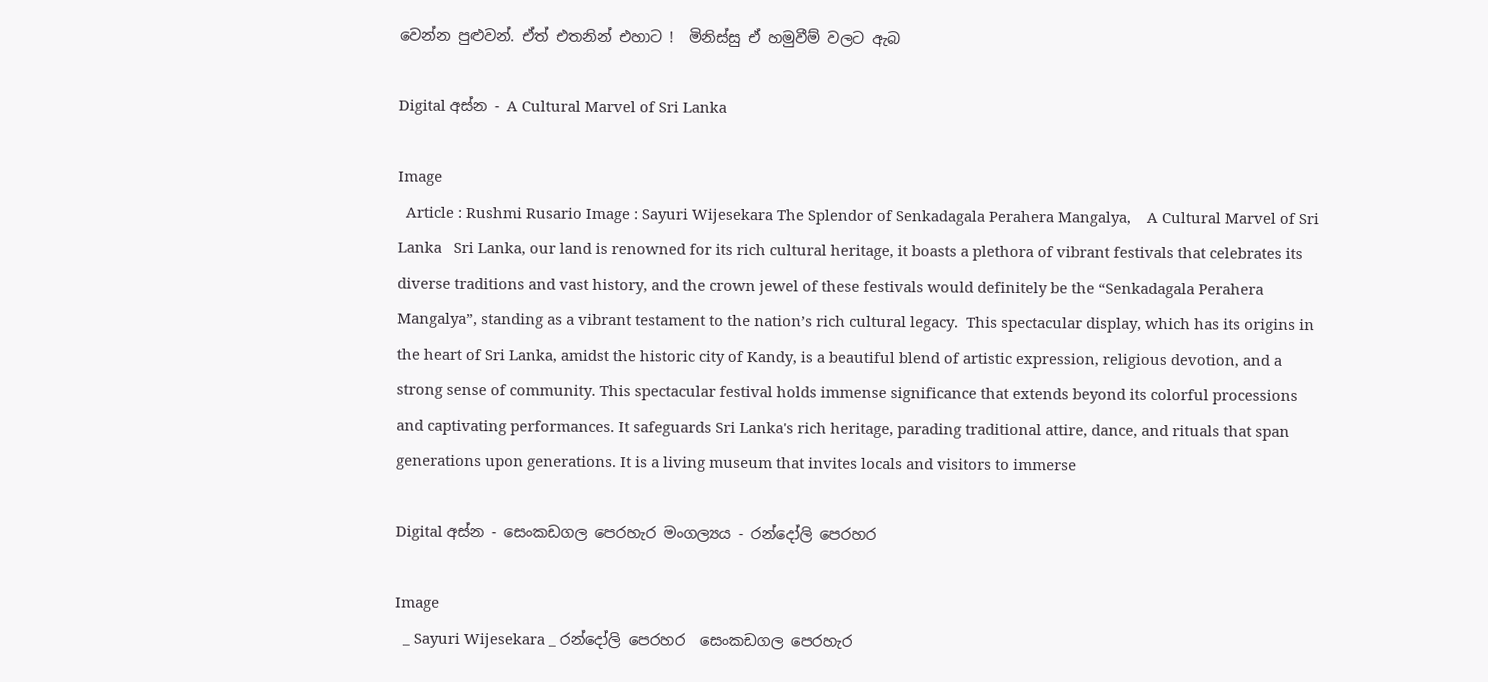වෙන්න පුළුවන්. ඒත් එතනින් එහාට !  මිනිස්සු ඒ හමුවීම් වලට ඇබ

Digital අස්න - A Cultural Marvel of Sri Lanka

Image
  Article : Rushmi Rusario Image : Sayuri Wijesekara The Splendor of Senkadagala Perahera Mangalya,    A Cultural Marvel of Sri Lanka   Sri Lanka, our land is renowned for its rich cultural heritage, it boasts a plethora of vibrant festivals that celebrates its diverse traditions and vast history, and the crown jewel of these festivals would definitely be the “Senkadagala Perahera Mangalya”, standing as a vibrant testament to the nation’s rich cultural legacy.  This spectacular display, which has its origins in the heart of Sri Lanka, amidst the historic city of Kandy, is a beautiful blend of artistic expression, religious devotion, and a strong sense of community. This spectacular festival holds immense significance that extends beyond its colorful processions and captivating performances. It safeguards Sri Lanka's rich heritage, parading traditional attire, dance, and rituals that span generations upon generations. It is a living museum that invites locals and visitors to immerse

Digital අස්න - සෙංකඩගල පෙරහැර මංගල්‍යය - රන්දෝලි පෙරහර

Image
  _ Sayuri Wijesekara _ රන්දෝලි පෙරහර  සෙංකඩගල පෙරහැර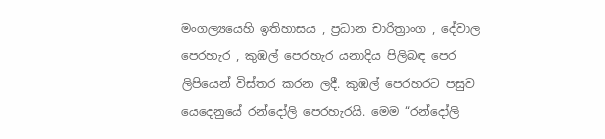මංගල්‍යයෙහි ඉතිහාසය , ප්‍රධාන චාරිත්‍රාංග , දේවාල පෙරහැර , කුඹල් පෙරහැර යනාදිය පිලිබඳ පෙර ලිපියෙන් විස්තර කරන ලදී. කුඹල් පෙරහරට පසුව යෙදෙනුයේ රන්දෝලි පෙරහැරයි. මෙම “රන්දෝලි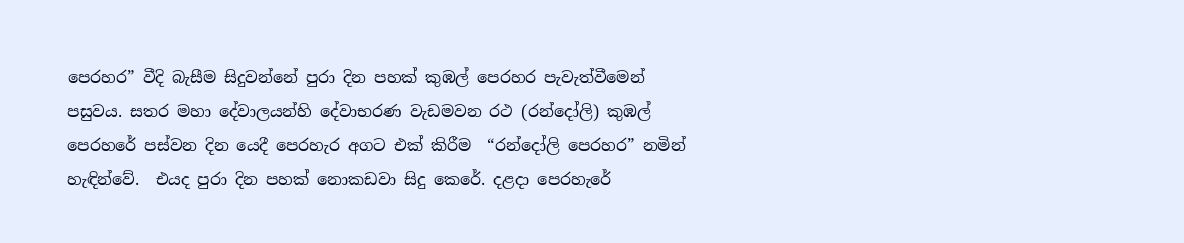පෙරහර” වීදි බැසීම සිදුවන්නේ පුරා දින පහක් කුඹල් පෙරහර පැවැත්වීමෙන් පසුවය. සතර මහා දේවාලයන්හි දේවාභරණ වැඩමවන රථ (රන්දෝලි) කුඹල් පෙරහරේ පස්වන දින යෙදී පෙරහැර අගට එක් කිරීම  “රන්දෝලි පෙරහර” නමින් හැඳින්වේ.  එයද පුරා දින පහක් නොකඩවා සිදු කෙරේ. දළදා පෙරහැරේ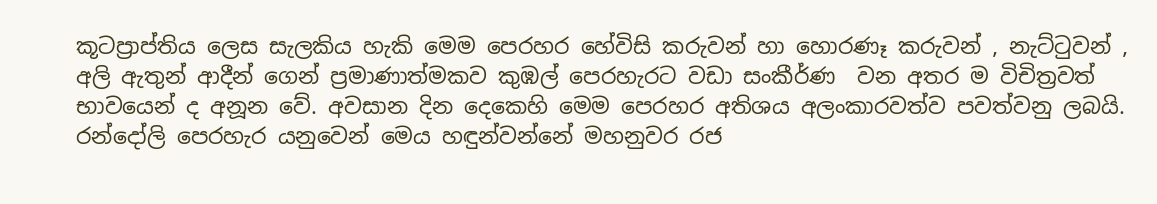කූටප්‍රාප්තිය ලෙස සැලකිය හැකි මෙම පෙරහර හේවිසි කරුවන් හා හොරණෑ කරුවන් , නැට්ටුවන් , අලි ඇතුන් ආදීන් ගෙන් ප්‍රමාණාත්මකව කුඹල් පෙරහැරට වඩා සංකීර්ණ  වන අතර ම විචිත්‍රවත් භාවයෙන් ද අනූන වේ. අවසාන දින දෙකෙහි මෙම පෙරහර අතිශය අලංකාරවත්ව පවත්වනු ලබයි.  රන්දෝලි පෙරහැර යනුවෙන් මෙය හඳුන්වන්නේ මහනුවර රජ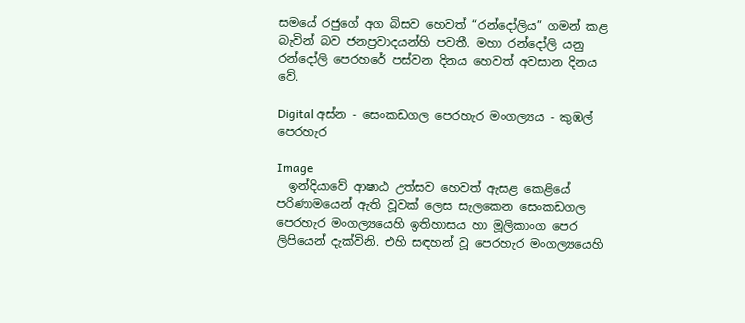සමයේ රජුගේ අග බිසව හෙවත් “රන්දෝලිය” ගමන් කළ බැවින් බව ජනප්‍රවාදයන්හි පවතී. මහා රන්දෝලි යනු රන්දෝලි පෙරහරේ පස්වන දිනය හෙවත් අවසාන දිනය වේ.

Digital අස්න - සෙංකඩගල පෙරහැර මංගල්‍යය - කුඹල් පෙරහැර

Image
  ඉන්දියාවේ ආෂාඨ උත්සව හෙවත් ඇසළ කෙළියේ පරිණාමයෙන් ඇති වූවක් ලෙස සැලකෙන සෙංකඩගල පෙරහැර මංගල්‍යයෙහි ඉතිහාසය හා මූලිකාංග පෙර ලිපියෙන් දැක්විනි. එහි සඳහන් වූ පෙරහැර මංගල්‍යයෙහි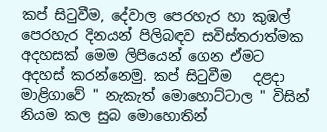කප් සිටුවීම, දේවාල පෙරහැර හා කුඹල් පෙරහැර දිනයන් පිලිබඳව සවිස්තරාත්මක අදහසක් මෙම ලිපියෙන් ගෙන ඒමට අදහස් කරන්නෙමු. කප් සිටුවීම   දළදා මාළිගාවේ " නැකැත් මොහොට්ටාල " විසින් නියම කල සුබ මොහොතින්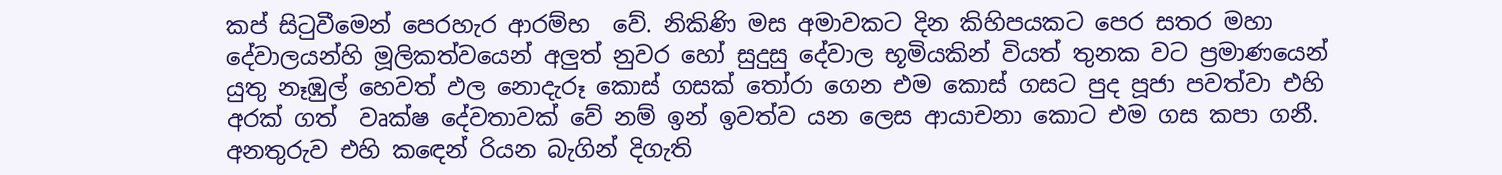කප් සිටුවීමෙන් පෙරහැර ආරම්භ  වේ. නිකිණි මස අමාවකට දින කිහිපයකට පෙර සතර මහා දේවාලයන්හි මූලිකත්වයෙන් අලුත් නුවර හෝ සුදුසු දේවාල භූමියකින් වියත් තුනක වට ප්‍රමාණයෙන් යුතු නෑඹුල් හෙවත් ඵල නොදැරූ කොස් ගසක් තෝරා ගෙන එම කොස් ගසට පුද පූජා පවත්වා එහි අරක් ගත්  වෘක්ෂ දේවතාවක් වේ නම් ඉන් ඉවත්ව යන ලෙස ආයාචනා කොට එම ගස කපා ගනී.  අනතුරුව එහි කඳෙන් රියන බැගින් දිගැති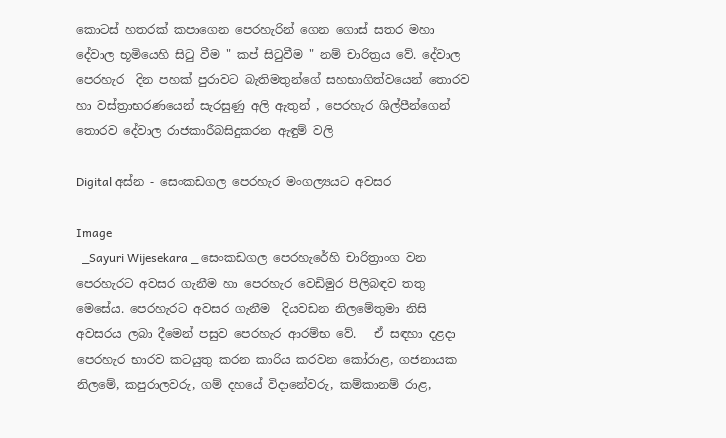කොටස් හතරක් කපාගෙන පෙරහැරින් ගෙන ගොස් සතර මහා දේවාල භූමියෙහි සිටු වීම " කප් සිටුවීම " නම් චාරිත්‍රය වේ. දේවාල පෙරහැර  දින පහක් පුරාවට බැතිමතුන්ගේ සහභාගිත්වයෙන් තොරව හා වස්ත්‍රාභරණයෙන් සැරසුණු අලි ඇතුන් , පෙරහැර ශිල්පීන්ගෙන් තොරව දේවාල රාජකාරීබසිදුකරන ඇඳුම් වලි

Digital අස්න - සෙංකඩගල පෙරහැර මංගල්‍යයට අවසර

Image
  _Sayuri Wijesekara _ සෙංකඩගල පෙරහැරේහි චාරිත්‍රාංග වන පෙරහැරට අවසර ගැනීම හා පෙරහැර වෙඩිමුර පිලිබඳව තතු මෙසේය. පෙරහැරට අවසර ගැනීම  දියවඩන නිලමේතුමා නිසි අවසරය ලබා දීමෙන් පසුව පෙරහැර ආරම්භ වේ.   ඒ සඳහා දළදා පෙරහැර භාරව කටයුතු කරන කාරිය කරවන කෝරාළ, ගජනායක නිලමේ, කපුරාලවරු, ගම් දහයේ විදානේවරු, කම්කානම් රාළ,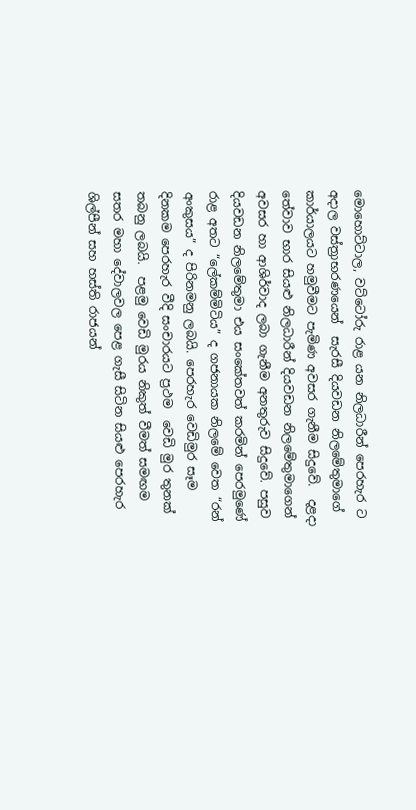මොහොට්ටාල, වට්ටෝරු රාළ යන නිලධාරීන් පෙරහැර ට අදාල වස්ත්‍රාභරණයෙන්  සැරසී දියවඩන නිලමේතුමාගේ කාර්යාලයට හමුවීමට පැමිණ අවසර ගැනීම සිදුවේ.  දළදා තේවාව භාර සියළු නිලධාරීන් දියවඩන නිලමේතුමාගෙන් අවසර හා ආශිර්වාද ලබා ගැනීම අනතුරුව සිදුවේ. පසුව දියවඩන නිලමේතුමා එය සංකේතවත් කරමින් පෙරමුණේ රාළ අතට “ලේකම්මිටිය” ද ගජනායක නිලමේ වෙත “රන් අංකුසය” ද පිරිනමනු ලබයි. පෙරහැර වෙඩිමුර සෑම දිනකම පෙරහැර වීදි සංචාරයට ප්‍රථම  වෙඩි මුර තුනක් තබනු ලබයි.  පළමු වෙඩි මුරය නිකුත් වීමත් සමඟම සතර මහා දේවාලවල පෙළ ගැසී සිටින සියළු පෙරහැර ශිල්පීන් සහ හස්ති රාජයන්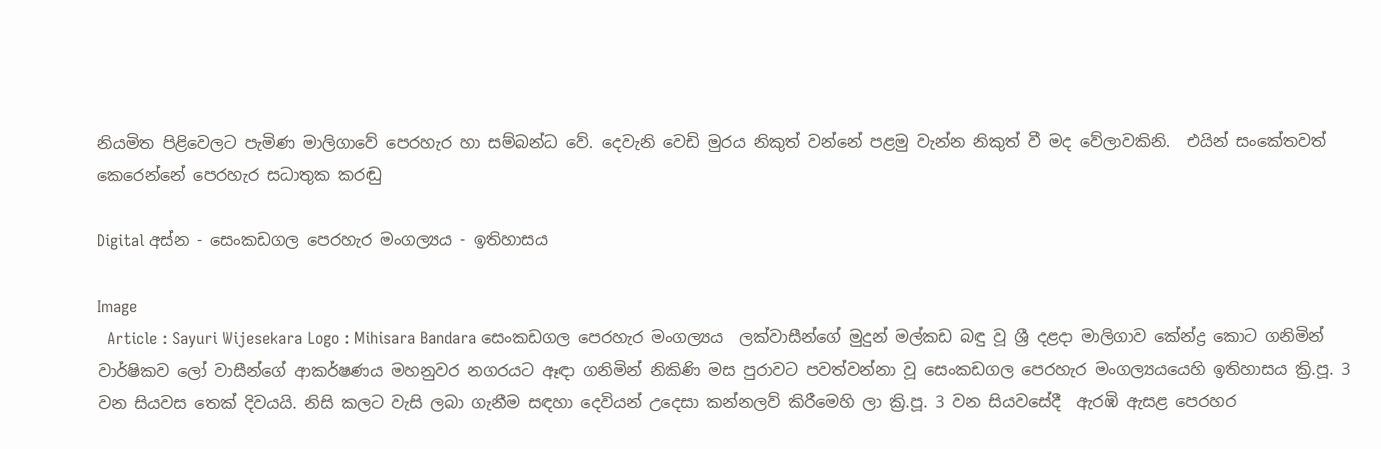නියමිත පිළිවෙලට පැමිණ මාලිගාවේ පෙරහැර හා සම්බන්ධ වේ. දෙවැනි වෙඩි මුරය නිකුත් වන්නේ පළමු වැන්න නිකුත් වී මද වේලාවකිනි.  එයින් සංකේතවත් කෙරෙන්නේ පෙරහැර සධාතුක කරඬු

Digital අස්න - සෙංකඩගල පෙරහැර මංගල්‍යය - ඉතිහාසය

Image
  Article : Sayuri Wijesekara Logo : Mihisara Bandara සෙංකඩගල පෙරහැර මංගල්‍යය  ලක්වාසීන්ගේ මුදුන් මල්කඩ බඳු වූ ශ්‍රී දළදා මාලිගාව කේන්ද්‍ර කොට ගනිමින් වාර්ෂිකව ලෝ වාසීන්ගේ ආකර්ෂණය මහනුවර නගරයට ඈඳා ගනිමින් නිකිණි මස පුරාවට පවත්වන්නා වූ සෙංකඩගල පෙරහැර මංගල්‍යයයෙහි ඉතිහාසය ක්‍රි.පූ. 3 වන සියවස තෙක් දිවයයි. නිසි කලට වැසි ලබා ගැනීම සඳහා දෙවියන් උදෙසා කන්නලව් කිරීමෙහි ලා ක්‍රි.පූ. 3 වන සියවසේදී  ඇරඹි ඇසළ පෙරහර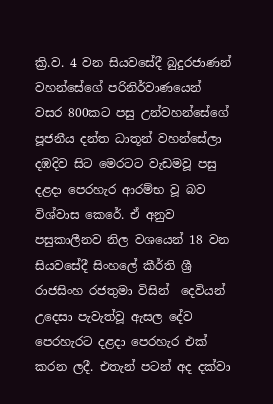ක්‍රි.ව. 4 වන සියවසේදී බුදුරජාණන් වහන්සේගේ පරිනිර්වාණයෙන් වසර 800කට පසු උන්වහන්සේගේ පූජනීය දන්ත ධාතූන් වහන්සේලා දඹදිව සිට මෙරටට වැඩමවූ පසු දළදා පෙරහැර ආරම්භ වූ බව විශ්වාස කෙරේ. ඒ අනුව පසුකාලීනව නිල වශයෙන් 18 වන සියවසේදී සිංහලේ කීර්ති ශ්‍රී රාජසිංහ රජතුමා විසින්  දෙවියන් උදෙසා පැවැත්වූ ඇසල දේව පෙරහැරට දළදා පෙරහැර එක් කරන ලදී. එතැන් පටන් අද දක්වා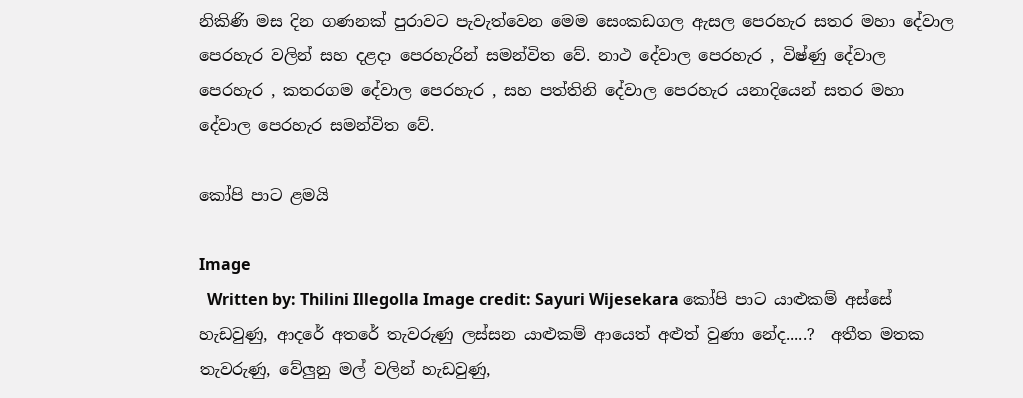නිකිණි මස දින ගණනක් පුරාවට පැවැත්වෙන මෙම සෙංකඩගල ඇසල පෙරහැර සතර මහා දේවාල පෙරහැර වලින් සහ දළදා පෙරහැරින් සමන්විත වේ. නාථ දේවාල පෙරහැර , විෂ්ණු දේවාල පෙරහැර , කතරගම දේවාල පෙරහැර , සහ පත්තිනි දේවාල පෙරහැර යනාදියෙන් සතර මහා දේවාල පෙරහැර සමන්විත වේ.

කෝපි පාට ළමයි

Image
  Written by: Thilini Illegolla Image credit: Sayuri Wijesekara කෝපි පාට යාළුකම් අස්සේ හැඩවුණු, ආදරේ අතරේ තැවරුණු ලස්සන යාළුකම් ආයෙත් අළුත් වුණා නේද.....?  අතීත මතක තැවරුණු, වේලුනු මල් වලින් හැඩවුණු,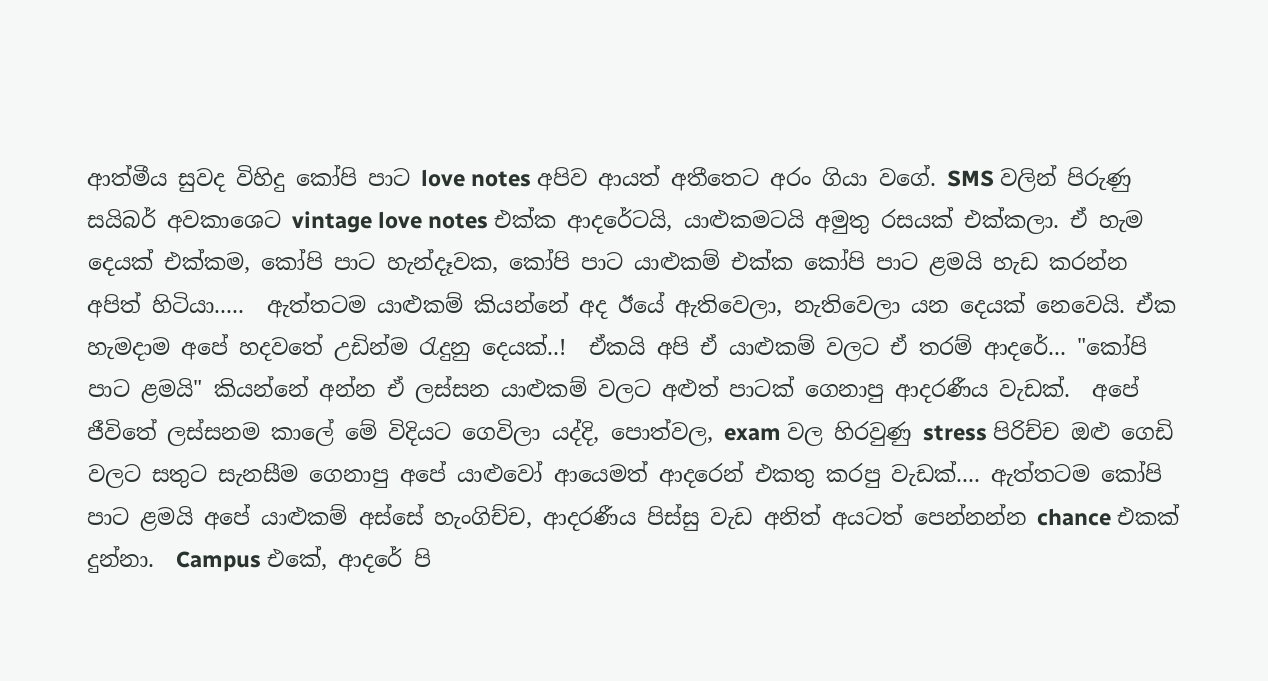ආත්මීය සුවද විහිදු කෝපි පාට love notes අපිව ආයත් අතීතෙට අරං ගියා වගේ. SMS වලින් පිරුණු සයිබර් අවකාශෙට vintage love notes එක්ක ආදරේටයි, යාළුකමටයි අමුතු රසයක් එක්කලා. ඒ හැම දෙයක් එක්කම, කෝපි පාට හැන්දෑවක, කෝපි පාට යාළුකම් එක්ක කෝපි පාට ළමයි හැඩ කරන්න අපිත් හිටියා.....  ඇත්තටම යාළුකම් කියන්නේ අද ඊයේ ඇතිවෙලා, නැතිවෙලා යන දෙයක් නෙවෙයි. ඒක හැමදාම අපේ හදවතේ උඩින්ම රැදුනු දෙයක්..!  ඒකයි අපි ඒ යාළුකම් වලට ඒ තරම් ආදරේ... "කෝපි පාට ළමයි" කියන්නේ අන්න ඒ ලස්සන යාළුකම් වලට අළුත් පාටක් ගෙනාපු ආදරණීය වැඩක්.  අපේ ජීවිතේ ලස්සනම කාලේ මේ විදියට ගෙවිලා යද්දි, පොත්වල, exam වල හිරවුණු stress පිරිච්ච ඔළු ගෙඩි වලට සතුට සැනසීම ගෙනාපු අපේ යාළුවෝ ආයෙමත් ආදරෙන් එකතු කරපු වැඩක්.... ඇත්තටම කෝපි පාට ළමයි අපේ යාළුකම් අස්සේ හැංගිච්ච, ආදරණීය පිස්සු වැඩ අනිත් අයටත් පෙන්නන්න chance එකක් දුන්නා.  Campus එකේ, ආදරේ පි